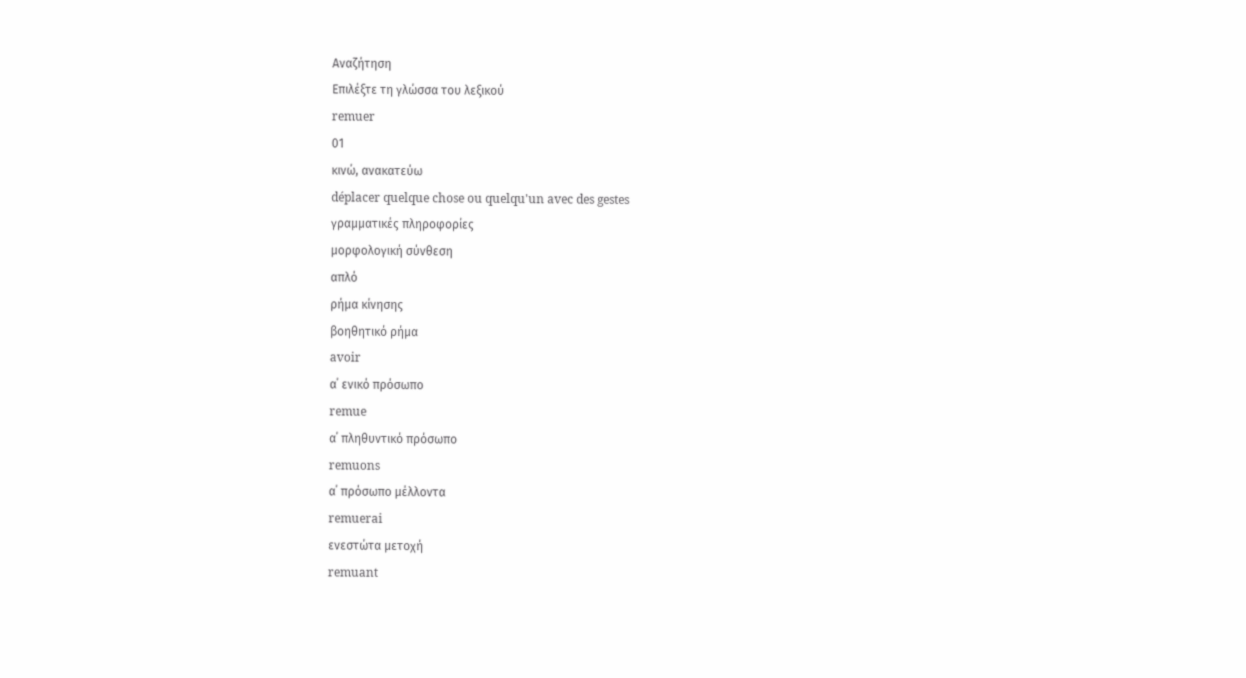Αναζήτηση
Επιλέξτε τη γλώσσα του λεξικού
remuer
01
κινώ, ανακατεύω
déplacer quelque chose ou quelqu'un avec des gestes
γραμματικές πληροφορίες
μορφολογική σύνθεση
απλό
ρήμα κίνησης
βοηθητικό ρήμα
avoir
α΄ ενικό πρόσωπο
remue
α΄ πληθυντικό πρόσωπο
remuons
α΄ πρόσωπο μέλλοντα
remuerai
ενεστώτα μετοχή
remuant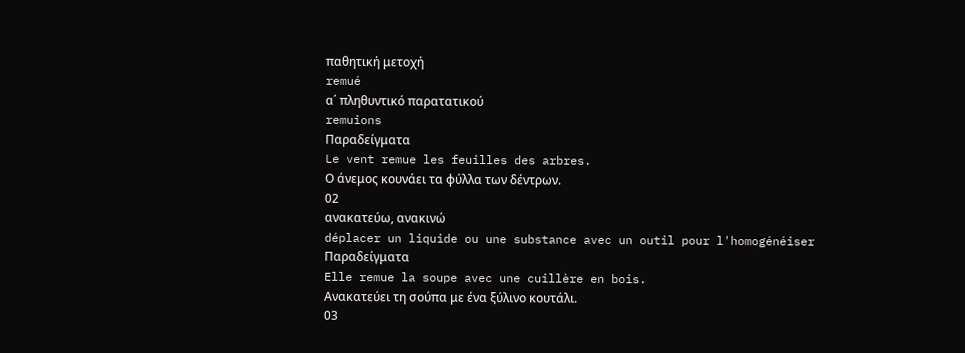παθητική μετοχή
remué
α΄ πληθυντικό παρατατικού
remuions
Παραδείγματα
Le vent remue les feuilles des arbres.
Ο άνεμος κουνάει τα φύλλα των δέντρων.
02
ανακατεύω, ανακινώ
déplacer un liquide ou une substance avec un outil pour l'homogénéiser
Παραδείγματα
Elle remue la soupe avec une cuillère en bois.
Ανακατεύει τη σούπα με ένα ξύλινο κουτάλι.
03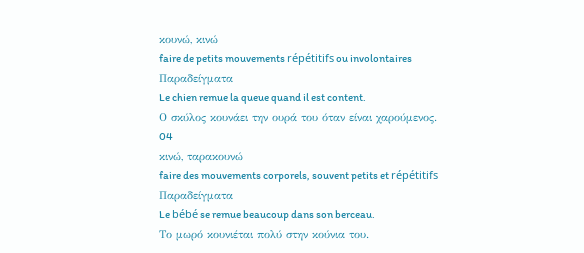κουνώ, κινώ
faire de petits mouvements répétitifs ou involontaires
Παραδείγματα
Le chien remue la queue quand il est content.
Ο σκύλος κουνάει την ουρά του όταν είναι χαρούμενος.
04
κινώ, ταρακουνώ
faire des mouvements corporels, souvent petits et répétitifs
Παραδείγματα
Le bébé se remue beaucoup dans son berceau.
Το μωρό κουνιέται πολύ στην κούνια του.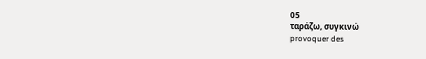05
ταράζω, συγκινώ
provoquer des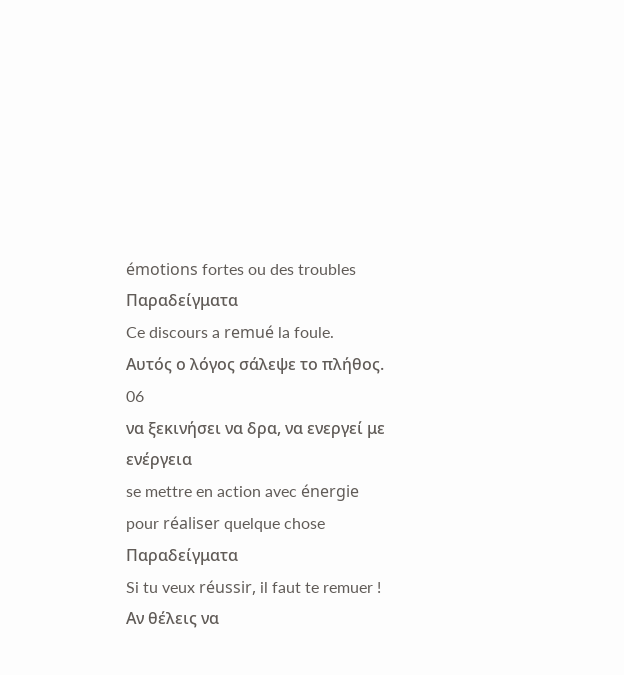émotions fortes ou des troubles
Παραδείγματα
Ce discours a remué la foule.
Αυτός ο λόγος σάλεψε το πλήθος.
06
να ξεκινήσει να δρα, να ενεργεί με ενέργεια
se mettre en action avec énergie pour réaliser quelque chose
Παραδείγματα
Si tu veux réussir, il faut te remuer !
Αν θέλεις να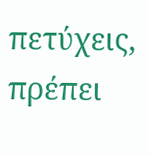πετύχεις, πρέπει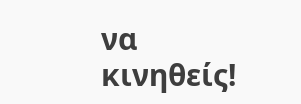να κινηθείς!